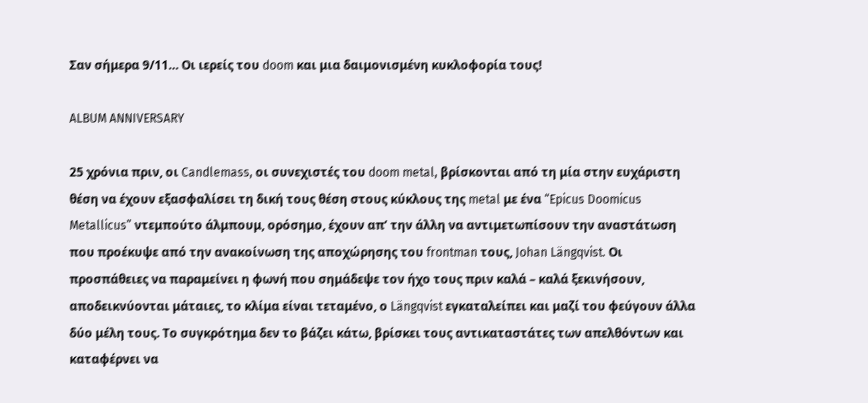Σαν σήμερα 9/11… Οι ιερείς του doom και μια δαιμονισμένη κυκλοφορία τους!

ALBUM ANNIVERSARY

25 χρόνια πριν, οι Candlemass, οι συνεχιστές του doom metal, βρίσκονται από τη μία στην ευχάριστη θέση να έχουν εξασφαλίσει τη δική τους θέση στους κύκλους της metal με ένα “Epicus Doomicus Metallicus” ντεμπούτο άλμπουμ, ορόσημο, έχουν απ’ την άλλη να αντιμετωπίσουν την αναστάτωση που προέκυψε από την ανακοίνωση της αποχώρησης του frontman τους, Johan Längqvist. Οι προσπάθειες να παραμείνει η φωνή που σημάδεψε τον ήχο τους πριν καλά – καλά ξεκινήσουν, αποδεικνύονται μάταιες, το κλίμα είναι τεταμένο, ο Längqvist εγκαταλείπει και μαζί του φεύγουν άλλα δύο μέλη τους. Το συγκρότημα δεν το βάζει κάτω, βρίσκει τους αντικαταστάτες των απελθόντων και καταφέρνει να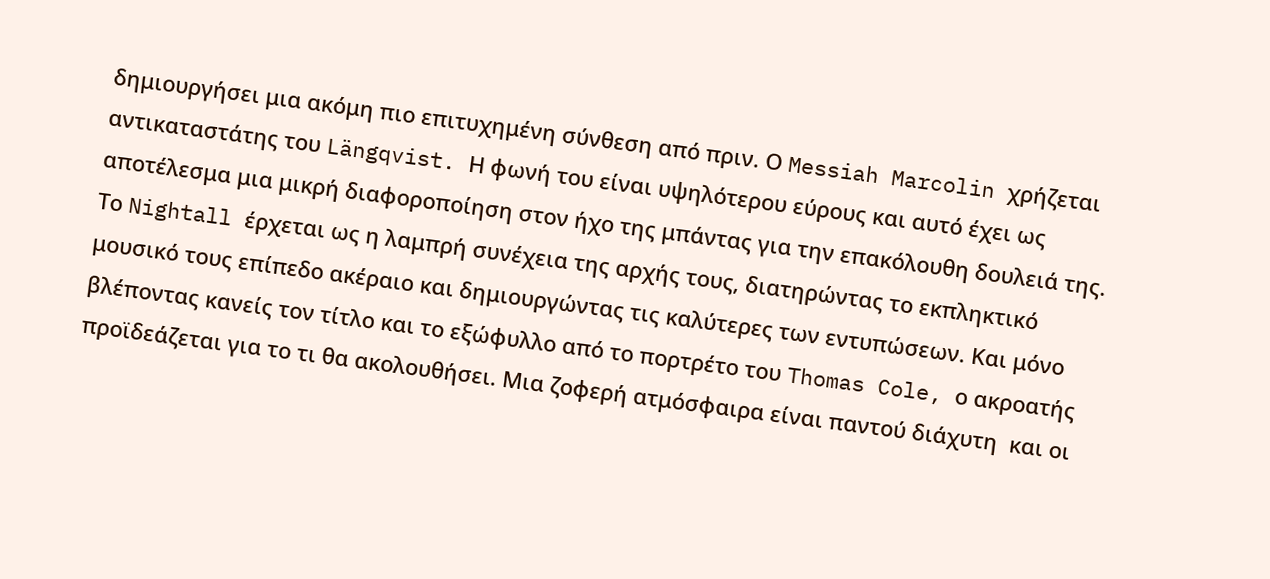δημιουργήσει μια ακόμη πιο επιτυχημένη σύνθεση από πριν. Ο Messiah Marcolin χρήζεται αντικαταστάτης του Längqvist. Η φωνή του είναι υψηλότερου εύρους και αυτό έχει ως αποτέλεσμα μια μικρή διαφοροποίηση στον ήχο της μπάντας για την επακόλουθη δουλειά της. Το Nightall έρχεται ως η λαμπρή συνέχεια της αρχής τους, διατηρώντας το εκπληκτικό μουσικό τους επίπεδο ακέραιο και δημιουργώντας τις καλύτερες των εντυπώσεων. Και μόνο βλέποντας κανείς τον τίτλο και το εξώφυλλο από το πορτρέτο του Thomas Cole, ο ακροατής προϊδεάζεται για το τι θα ακολουθήσει. Μια ζοφερή ατμόσφαιρα είναι παντού διάχυτη  και οι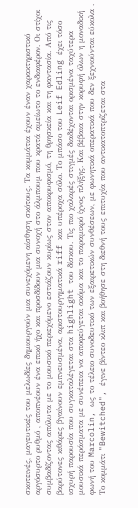σκοτεινές, μαγευτικές του μελωδίες δημιουργούν μια συνεχόμενη αίσθηση σκότους. Τα κομμάτια έχουν έναν χαρακτηριστικό αργόσυρτο ρυθμό , αποπνέουν ένα επικό ήχο και προσδίδουν μια συνοχή στο άλμπουμ που κρατά αμείωτο το ενδιαφέρον. Οι στίχοι συμβαδίζοντας απόλυτα με το μουσικό περιεχόμενο εστιάζουν κυρίως στον αποκρυφισμό, τη θρησκεία και τη φαντασία. Από τις βαρύτονες κιθάρες βγαίνουν εμπνευσμένα, αριστουργηματικά riff και υπέροχα σόλο. Το μπάσο του Leif Edling έχει τόσο ισχυρή παρουσία που συγκαταλέγεται στα highlight του δίσκου. Τις πιο χαλαρές στιγμές διαδέχονται ορισμένα ταχύτερα μουσικά περάσματα με συνέπεια να αποφεύγεται ακόμα και το παραμικρό ίχνος πλήξης. Και βέβαια στην κορυφή όλων η μοναδική φωνή του Marcolin, ως το τέλειο συνοδευτικό των εξαιρετικών συνθέσεων, με φωνητικά οπερατικά που δεν ξεχνιούνται εύκολα . Το κομμάτι "Bewitched", έγινε βίντεο κλιπ και βοήθησε στη διεθνή τους επιτυχία που αντικατοπτρίζεται στα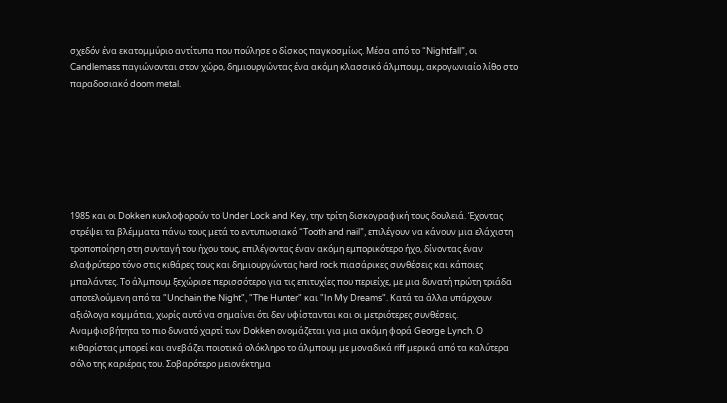σχεδόν ένα εκατομμύριo αντίτυπα που πούλησε ο δίσκος παγκοσμίως. Μέσα από το “Nightfall”, οι Candlemass παγιώνονται στον χώρο, δημιουργώντας ένα ακόμη κλασσικό άλμπουμ, ακρογωνιαίο λίθο στο παραδοσιακό doom metal.







1985 και οι Dokken κυκλοφορούν το Under Lock and Key, την τρίτη δισκογραφική τους δουλειά. Έχοντας στρέψει τα βλέμματα πάνω τους μετά το εντυπωσιακό “Tooth and nail”, επιλέγουν να κάνουν μια ελάχιστη τροποποίηση στη συνταγή του ήχου τους, επιλέγοντας έναν ακόμη εμπορικότερο ήχο, δίνοντας έναν ελαφρύτερο τόνο στις κιθάρες τους και δημιουργώντας hard rock πιασάρικες συνθέσεις και κάποιες μπαλάντες. Το άλμπουμ ξεχώρισε περισσότερο για τις επιτυχίες που περιείχε, με μια δυνατή πρώτη τριάδα αποτελούμενη από τα "Unchain the Night", "The Hunter" και "In My Dreams". Κατά τα άλλα υπάρχουν αξιόλογα κομμάτια, χωρίς αυτό να σημαίνει ότι δεν υφίστανται και οι μετριότερες συνθέσεις. Αναμφισβήτητα το πιο δυνατό χαρτί των Dokken ονομάζεται για μια ακόμη φορά George Lynch. Ο κιθαρίστας μπορεί και ανεβάζει ποιοτικά ολόκληρο το άλμπουμ με μοναδικά riff μερικά από τα καλύτερα σόλο της καριέρας του. Σοβαρότερο μειονέκτημα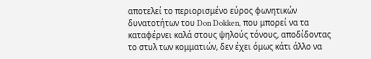αποτελεί το περιορισμένο εύρος φωνητικών δυνατοτήτων του Don Dokken, που μπορεί να τα καταφέρνει καλά στους ψηλούς τόνους, αποδίδοντας το στυλ των κομματιών, δεν έχει όμως κάτι άλλο να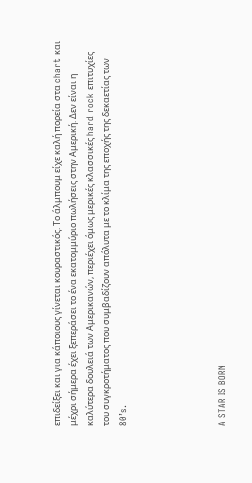επιδείξει και για κάποιους γίνεται κουραστικός. Το άλμπουμ είχε καλή πορεία στα chart και μέχρι σήμερα έχει ξεπεράσει το ένα εκατομμύριο πωλήσεις στην Αμερική. Δεν είναι η καλύτερα δουλειά των Αμερικανών, περιέχει όμως μερικές κλασσικές hard rock επιτυχίες του συγκροτήματος που συμβαδίζουν απόλυτα με το κλίμα της εποχής της δεκαετίας των 80’s.





A STAR IS BORN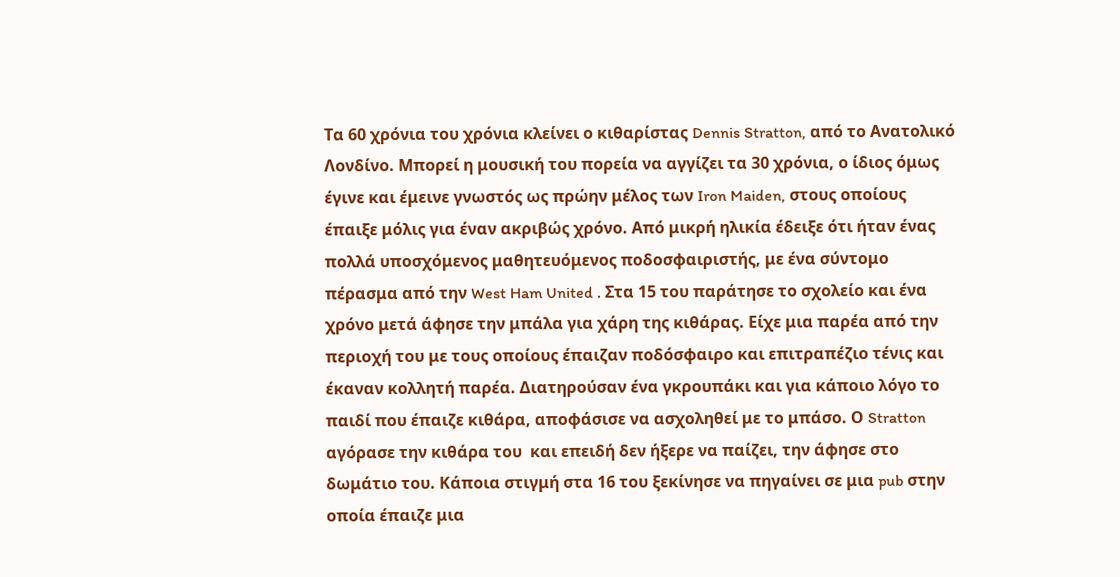Τα 60 χρόνια του χρόνια κλείνει ο κιθαρίστας Dennis Stratton, από το Ανατολικό Λονδίνο. Μπορεί η μουσική του πορεία να αγγίζει τα 30 χρόνια, ο ίδιος όμως έγινε και έμεινε γνωστός ως πρώην μέλος των Iron Maiden, στους οποίους έπαιξε μόλις για έναν ακριβώς χρόνο. Από μικρή ηλικία έδειξε ότι ήταν ένας πολλά υποσχόμενος μαθητευόμενος ποδοσφαιριστής, με ένα σύντομο πέρασμα από την West Ham United . Στα 15 του παράτησε το σχολείο και ένα χρόνο μετά άφησε την μπάλα για χάρη της κιθάρας. Είχε μια παρέα από την περιοχή του με τους οποίους έπαιζαν ποδόσφαιρο και επιτραπέζιο τένις και έκαναν κολλητή παρέα. Διατηρούσαν ένα γκρουπάκι και για κάποιο λόγο το παιδί που έπαιζε κιθάρα, αποφάσισε να ασχοληθεί με το μπάσο. Ο Stratton αγόρασε την κιθάρα του  και επειδή δεν ήξερε να παίζει, την άφησε στο δωμάτιο του. Κάποια στιγμή στα 16 του ξεκίνησε να πηγαίνει σε μια pub στην οποία έπαιζε μια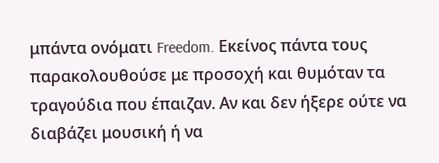μπάντα ονόματι Freedom. Εκείνος πάντα τους παρακολουθούσε με προσοχή και θυμόταν τα τραγούδια που έπαιζαν. Αν και δεν ήξερε ούτε να διαβάζει μουσική ή να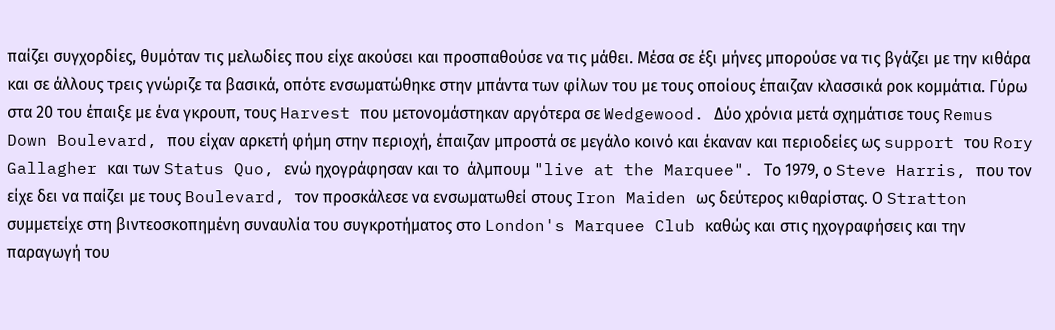παίζει συγχορδίες, θυμόταν τις μελωδίες που είχε ακούσει και προσπαθούσε να τις μάθει. Μέσα σε έξι μήνες μπορούσε να τις βγάζει με την κιθάρα και σε άλλους τρεις γνώριζε τα βασικά, οπότε ενσωματώθηκε στην μπάντα των φίλων του με τους οποίους έπαιζαν κλασσικά ροκ κομμάτια. Γύρω στα 20 του έπαιξε με ένα γκρουπ, τους Harvest που μετονομάστηκαν αργότερα σε Wedgewood. Δύο χρόνια μετά σχημάτισε τους Remus Down Boulevard, που είχαν αρκετή φήμη στην περιοχή, έπαιζαν μπροστά σε μεγάλο κοινό και έκαναν και περιοδείες ως support του Rory Gallagher και των Status Quo, ενώ ηχογράφησαν και το  άλμπουμ "live at the Marquee". Το 1979, ο Steve Harris, που τον είχε δει να παίζει με τους Boulevard, τον προσκάλεσε να ενσωματωθεί στους Iron Maiden ως δεύτερος κιθαρίστας. Ο Stratton συμμετείχε στη βιντεοσκοπημένη συναυλία του συγκροτήματος στο London's Marquee Club καθώς και στις ηχογραφήσεις και την παραγωγή του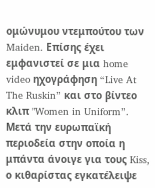ομώνυμου ντεμπούτου των Maiden. Επίσης έχει εμφανιστεί σε μια home video ηχογράφηση “Live At The Ruskin” και στο βίντεο κλιπ "Women in Uniform”. Μετά την ευρωπαϊκή περιοδεία στην οποία η μπάντα άνοιγε για τους Kiss, ο κιθαρίστας εγκατέλειψε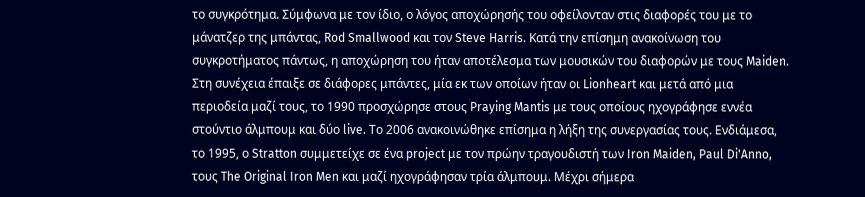το συγκρότημα. Σύμφωνα με τον ίδιο, ο λόγος αποχώρησής του οφείλονταν στις διαφορές του με το μάνατζερ της μπάντας, Rod Smallwood και τον Steve Harris. Κατά την επίσημη ανακοίνωση του συγκροτήματος πάντως, η αποχώρηση του ήταν αποτέλεσμα των μουσικών του διαφορών με τους Maiden. Στη συνέχεια έπαιξε σε διάφορες μπάντες, μία εκ των οποίων ήταν οι Lionheart και μετά από μια περιοδεία μαζί τους, το 1990 προσχώρησε στους Praying Mantis με τους οποίους ηχογράφησε εννέα στούντιο άλμπουμ και δύο live. Το 2006 ανακοινώθηκε επίσημα η λήξη της συνεργασίας τους. Ενδιάμεσα, το 1995, ο Stratton συμμετείχε σε ένα project με τον πρώην τραγουδιστή των Iron Maiden, Paul Di'Anno, τους The Original Iron Men και μαζί ηχογράφησαν τρία άλμπουμ. Μέχρι σήμερα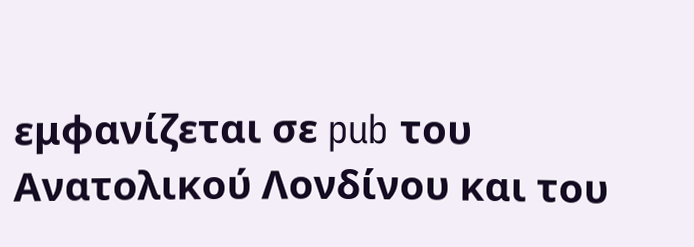εμφανίζεται σε pub του Ανατολικού Λονδίνου και του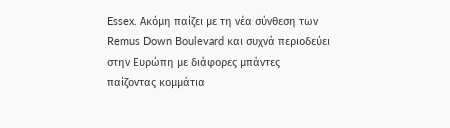Essex. Ακόμη παίζει με τη νέα σύνθεση των Remus Down Boulevard και συχνά περιοδεύει στην Ευρώπη με διάφορες μπάντες παίζοντας κομμάτια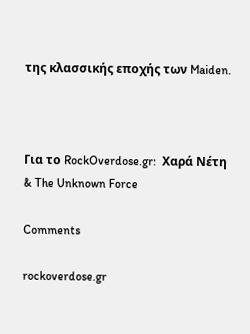της κλασσικής εποχής των Maiden.



Για το RockOverdose.gr:  Χαρά Νέτη & The Unknown Force

Comments

rockoverdose.gr